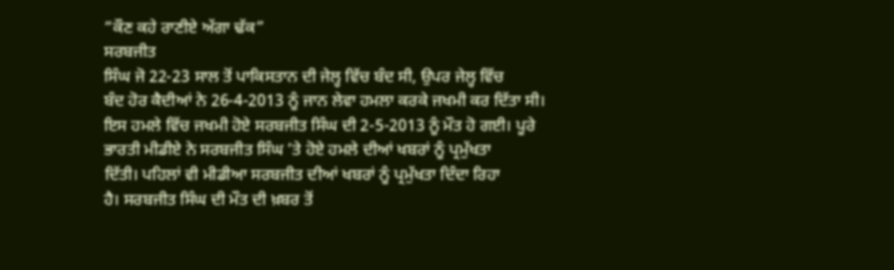“ਕੌਣ ਕਹੇ ਰਾਣੀਏ ਅੱਗਾ ਢੱਕ”
ਸਰਬਜੀਤ
ਸਿੰਘ ਜੋ 22-23 ਸਾਲ ਤੋਂ ਪਾਕਿਸਤਾਨ ਦੀ ਜੇਲ੍ਹ ਵਿੱਚ ਬੰਦ ਸੀ, ਉਪਰ ਜੇਲ੍ਹ ਵਿੱਚ
ਬੰਦ ਹੋਰ ਕੈਦੀਆਂ ਨੇ 26-4-2013 ਨੂੰ ਜਾਨ ਲੇਵਾ ਹਮਲਾ ਕਰਕੇ ਜਖਮੀ ਕਰ ਦਿੱਤਾ ਸੀ।
ਇਸ ਹਮਲੇ ਵਿੱਚ ਜਖਮੀ ਹੋਏ ਸਰਬਜੀਤ ਸਿੰਘ ਦੀ 2-5-2013 ਨੂੰ ਮੌਤ ਹੋ ਗਈ। ਪੂਰੇ
ਭਾਰਤੀ ਮੀਡੀਏ ਨੇ ਸਰਬਜੀਤ ਸਿੰਘ ’ਤੇ ਹੋਏ ਹਮਲੇ ਦੀਆਂ ਖਬਰਾਂ ਨੂੰ ਪ੍ਰਮੁੱਖਤਾ
ਦਿੱਤੀ। ਪਹਿਲਾਂ ਵੀ ਮੀਡੀਆ ਸਰਬਜੀਤ ਦੀਆਂ ਖਬਰਾਂ ਨੂੰ ਪ੍ਰਮੁੱਖਤਾ ਦਿੰਦਾ ਰਿਹਾ
ਹੈ। ਸਰਬਜੀਤ ਸਿੰਘ ਦੀ ਮੌਤ ਦੀ ਖ਼ਬਰ ਤੋਂ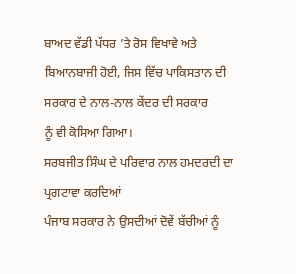ਬਾਅਦ ਵੱਡੀ ਪੱਧਰ ’ਤੇ ਰੋਸ ਵਿਖਾਵੇ ਅਤੇ
ਬਿਆਨਬਾਜੀ ਹੋਈ, ਜਿਸ ਵਿੱਚ ਪਾਕਿਸਤਾਨ ਦੀ ਸਰਕਾਰ ਦੇ ਨਾਲ-ਨਾਲ ਕੇਂਦਰ ਦੀ ਸਰਕਾਰ
ਨੂੰ ਵੀ ਕੋਸਿਆ ਗਿਆ।
ਸਰਬਜੀਤ ਸਿੰਘ ਦੇ ਪਰਿਵਾਰ ਨਾਲ ਹਮਦਰਦੀ ਦਾ ਪ੍ਰਗਟਾਵਾ ਕਰਦਿਆਂ
ਪੰਜਾਬ ਸਰਕਾਰ ਨੇ ਉਸਦੀਆਂ ਦੋਵੇਂ ਬੱਚੀਆਂ ਨੂੰ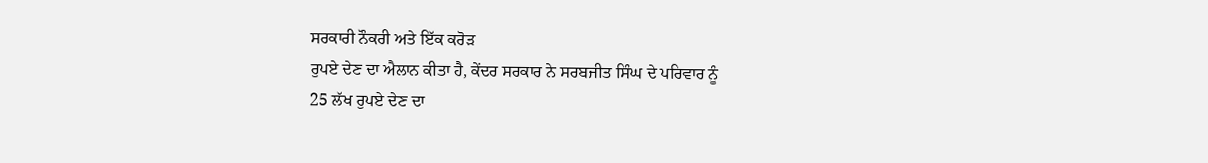ਸਰਕਾਰੀ ਨੌਕਰੀ ਅਤੇ ਇੱਕ ਕਰੋੜ
ਰੁਪਏ ਦੇਣ ਦਾ ਐਲਾਨ ਕੀਤਾ ਹੈ, ਕੇਂਦਰ ਸਰਕਾਰ ਨੇ ਸਰਬਜੀਤ ਸਿੰਘ ਦੇ ਪਰਿਵਾਰ ਨੂੰ
25 ਲੱਖ ਰੁਪਏ ਦੇਣ ਦਾ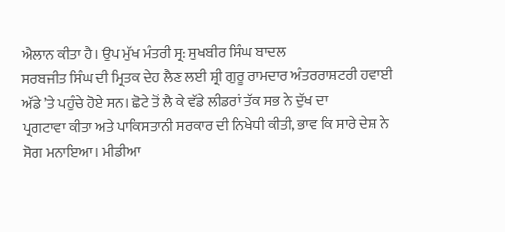ਐਲਾਨ ਕੀਤਾ ਹੈ। ਉਪ ਮੁੱਖ ਮੰਤਰੀ ਸ੍ਰ: ਸੁਖਬੀਰ ਸਿੰਘ ਬਾਦਲ
ਸਰਬਜੀਤ ਸਿੰਘ ਦੀ ਮ੍ਰਿਤਕ ਦੇਹ ਲੈਣ ਲਈ ਸ਼੍ਰੀ ਗੁਰੂ ਰਾਮਦਾਰ ਅੰਤਰਰਾਸ਼ਟਰੀ ਹਵਾਈ
ਅੱਡੇ ’ਤੇ ਪਹੁੰਚੇ ਹੋਏ ਸਨ। ਛੋਟੇ ਤੋਂ ਲੈ ਕੇ ਵੱਡੇ ਲੀਡਰਾਂ ਤੱਕ ਸਭ ਨੇ ਦੁੱਖ ਦਾ
ਪ੍ਰਗਟਾਵਾ ਕੀਤਾ ਅਤੇ ਪਾਕਿਸਤਾਨੀ ਸਰਕਾਰ ਦੀ ਨਿਖੇਧੀ ਕੀਤੀ, ਭਾਵ ਕਿ ਸਾਰੇ ਦੇਸ਼ ਨੇ
ਸੋਗ ਮਨਾਇਆ। ਮੀਡੀਆ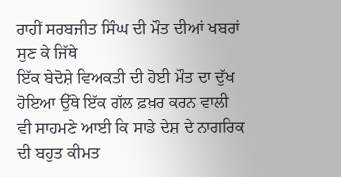ਰਾਹੀਂ ਸਰਬਜੀਤ ਸਿੰਘ ਦੀ ਮੌਤ ਦੀਆਂ ਖਬਰਾਂ ਸੁਣ ਕੇ ਜਿੱਥੇ
ਇੱਕ ਬੇਦੋਸ਼ੇ ਵਿਅਕਤੀ ਦੀ ਹੋਈ ਮੌਤ ਦਾ ਦੁੱਖ ਹੋਇਆ ਉੱਥੇ ਇੱਕ ਗੱਲ ਫ਼ਖ਼ਰ ਕਰਨ ਵਾਲੀ
ਵੀ ਸਾਹਮਣੇ ਆਈ ਕਿ ਸਾਡੇ ਦੇਸ਼ ਦੇ ਨਾਗਰਿਕ ਦੀ ਬਹੁਤ ਕੀਮਤ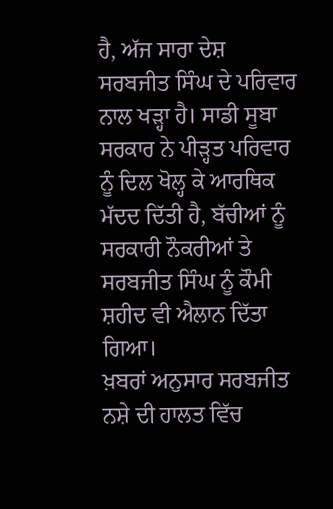ਹੈ, ਅੱਜ ਸਾਰਾ ਦੇਸ਼
ਸਰਬਜੀਤ ਸਿੰਘ ਦੇ ਪਰਿਵਾਰ ਨਾਲ ਖੜ੍ਹਾ ਹੈ। ਸਾਡੀ ਸੂਬਾ ਸਰਕਾਰ ਨੇ ਪੀੜ੍ਹਤ ਪਰਿਵਾਰ
ਨੂੰ ਦਿਲ ਖੋਲ੍ਹ ਕੇ ਆਰਥਿਕ ਮੱਦਦ ਦਿੱਤੀ ਹੈ, ਬੱਚੀਆਂ ਨੂੰ ਸਰਕਾਰੀ ਨੌਕਰੀਆਂ ਤੇ
ਸਰਬਜੀਤ ਸਿੰਘ ਨੂੰ ਕੌਮੀ ਸ਼ਹੀਦ ਵੀ ਐਲਾਨ ਦਿੱਤਾ ਗਿਆ।
ਖ਼ਬਰਾਂ ਅਨੁਸਾਰ ਸਰਬਜੀਤ ਨਸ਼ੇ ਦੀ ਹਾਲਤ ਵਿੱਚ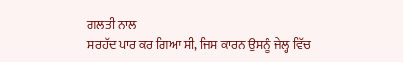ਗਲਤੀ ਨਾਲ
ਸਰਹੱਦ ਪਾਰ ਕਰ ਗਿਆ ਸੀ, ਜਿਸ ਕਾਰਨ ਉਸਨੂੰ ਜੇਲ੍ਹ ਵਿੱਚ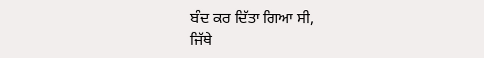ਬੰਦ ਕਰ ਦਿੱਤਾ ਗਿਆ ਸੀ,
ਜਿੱਥੇ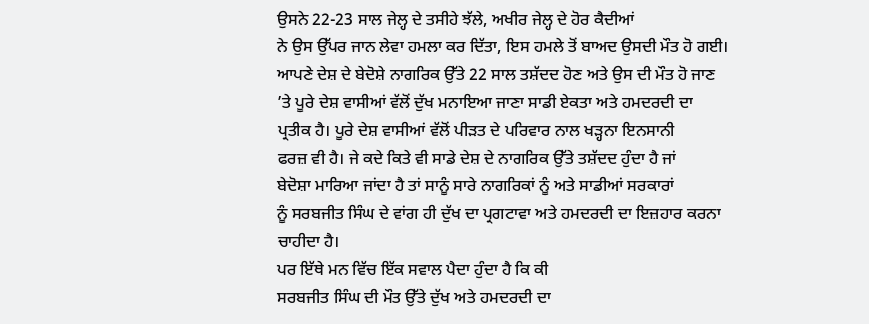ਉਸਨੇ 22-23 ਸਾਲ ਜੇਲ੍ਹ ਦੇ ਤਸੀਹੇ ਝੱਲੇ, ਅਖੀਰ ਜੇਲ੍ਹ ਦੇ ਹੋਰ ਕੈਦੀਆਂ
ਨੇ ਉਸ ਉੱਪਰ ਜਾਨ ਲੇਵਾ ਹਮਲਾ ਕਰ ਦਿੱਤਾ, ਇਸ ਹਮਲੇ ਤੋਂ ਬਾਅਦ ਉਸਦੀ ਮੌਤ ਹੋ ਗਈ।
ਆਪਣੇ ਦੇਸ਼ ਦੇ ਬੇਦੋਸ਼ੇ ਨਾਗਰਿਕ ਉੱਤੇ 22 ਸਾਲ ਤਸ਼ੱਦਦ ਹੋਣ ਅਤੇ ਉਸ ਦੀ ਮੌਤ ਹੋ ਜਾਣ
’ਤੇ ਪੂਰੇ ਦੇਸ਼ ਵਾਸੀਆਂ ਵੱਲੋਂ ਦੁੱਖ ਮਨਾਇਆ ਜਾਣਾ ਸਾਡੀ ਏਕਤਾ ਅਤੇ ਹਮਦਰਦੀ ਦਾ
ਪ੍ਰਤੀਕ ਹੈ। ਪੂਰੇ ਦੇਸ਼ ਵਾਸੀਆਂ ਵੱਲੋਂ ਪੀੜਤ ਦੇ ਪਰਿਵਾਰ ਨਾਲ ਖੜ੍ਹਨਾ ਇਨਸਾਨੀ
ਫਰਜ਼ ਵੀ ਹੈ। ਜੇ ਕਦੇ ਕਿਤੇ ਵੀ ਸਾਡੇ ਦੇਸ਼ ਦੇ ਨਾਗਰਿਕ ਉੱਤੇ ਤਸ਼ੱਦਦ ਹੁੰਦਾ ਹੈ ਜਾਂ
ਬੇਦੋਸ਼ਾ ਮਾਰਿਆ ਜਾਂਦਾ ਹੈ ਤਾਂ ਸਾਨੂੰ ਸਾਰੇ ਨਾਗਰਿਕਾਂ ਨੂੰ ਅਤੇ ਸਾਡੀਆਂ ਸਰਕਾਰਾਂ
ਨੂੰ ਸਰਬਜੀਤ ਸਿੰਘ ਦੇ ਵਾਂਗ ਹੀ ਦੁੱਖ ਦਾ ਪ੍ਰਗਟਾਵਾ ਅਤੇ ਹਮਦਰਦੀ ਦਾ ਇਜ਼ਹਾਰ ਕਰਨਾ
ਚਾਹੀਦਾ ਹੈ।
ਪਰ ਇੱਥੇ ਮਨ ਵਿੱਚ ਇੱਕ ਸਵਾਲ ਪੈਦਾ ਹੁੰਦਾ ਹੈ ਕਿ ਕੀ
ਸਰਬਜੀਤ ਸਿੰਘ ਦੀ ਮੌਤ ਉੱਤੇ ਦੁੱਖ ਅਤੇ ਹਮਦਰਦੀ ਦਾ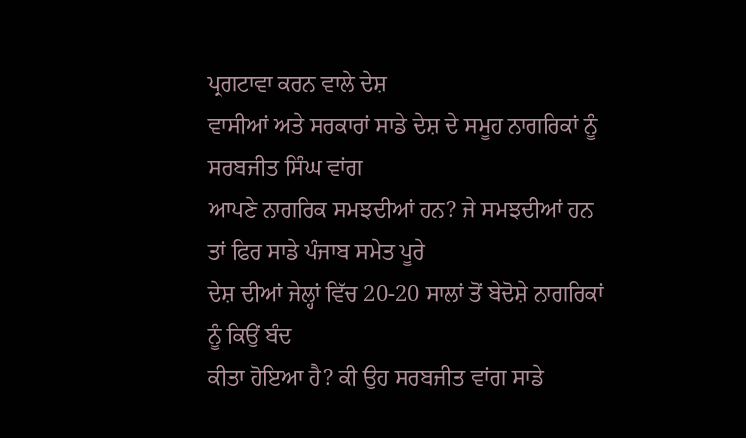ਪ੍ਰਗਟਾਵਾ ਕਰਨ ਵਾਲੇ ਦੇਸ਼
ਵਾਸੀਆਂ ਅਤੇ ਸਰਕਾਰਾਂ ਸਾਡੇ ਦੇਸ਼ ਦੇ ਸਮੂਹ ਨਾਗਰਿਕਾਂ ਨੂੰ ਸਰਬਜੀਤ ਸਿੰਘ ਵਾਂਗ
ਆਪਣੇ ਨਾਗਰਿਕ ਸਮਝਦੀਆਂ ਹਨ? ਜੇ ਸਮਝਦੀਆਂ ਹਨ ਤਾਂ ਫਿਰ ਸਾਡੇ ਪੰਜਾਬ ਸਮੇਤ ਪੂਰੇ
ਦੇਸ਼ ਦੀਆਂ ਜੇਲ੍ਹਾਂ ਵਿੱਚ 20-20 ਸਾਲਾਂ ਤੋਂ ਬੇਦੋਸ਼ੇ ਨਾਗਰਿਕਾਂ ਨੂੰ ਕਿਉਂ ਬੰਦ
ਕੀਤਾ ਹੋਇਆ ਹੈ? ਕੀ ਉਹ ਸਰਬਜੀਤ ਵਾਂਗ ਸਾਡੇ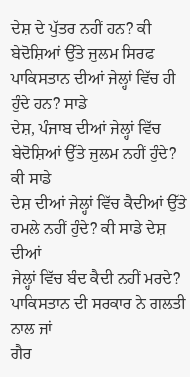ਦੇਸ਼ ਦੇ ਪੁੱਤਰ ਨਹੀਂ ਹਨ? ਕੀ
ਬੇਦੋਸ਼ਿਆਂ ਉੱਤੇ ਜੁਲਮ ਸਿਰਫ ਪਾਕਿਸਤਾਨ ਦੀਆਂ ਜੇਲ੍ਹਾਂ ਵਿੱਚ ਹੀ ਹੁੰਦੇ ਹਨ? ਸਾਡੇ
ਦੇਸ਼, ਪੰਜਾਬ ਦੀਆਂ ਜੇਲ੍ਹਾਂ ਵਿੱਚ ਬੇਦੋਸ਼ਿਆਂ ਉੱਤੇ ਜੁਲਮ ਨਹੀਂ ਹੁੰਦੇ? ਕੀ ਸਾਡੇ
ਦੇਸ਼ ਦੀਆਂ ਜੇਲ੍ਹਾਂ ਵਿੱਚ ਕੈਦੀਆਂ ਉੱਤੇ ਹਮਲੇ ਨਹੀਂ ਹੁੰਦੇ? ਕੀ ਸਾਡੇ ਦੇਸ਼ ਦੀਆਂ
ਜੇਲ੍ਹਾਂ ਵਿੱਚ ਬੰਦ ਕੈਦੀ ਨਹੀਂ ਮਰਦੇ? ਪਾਕਿਸਤਾਨ ਦੀ ਸਰਕਾਰ ਨੇ ਗਲਤੀ ਨਾਲ ਜਾਂ
ਗੈਰ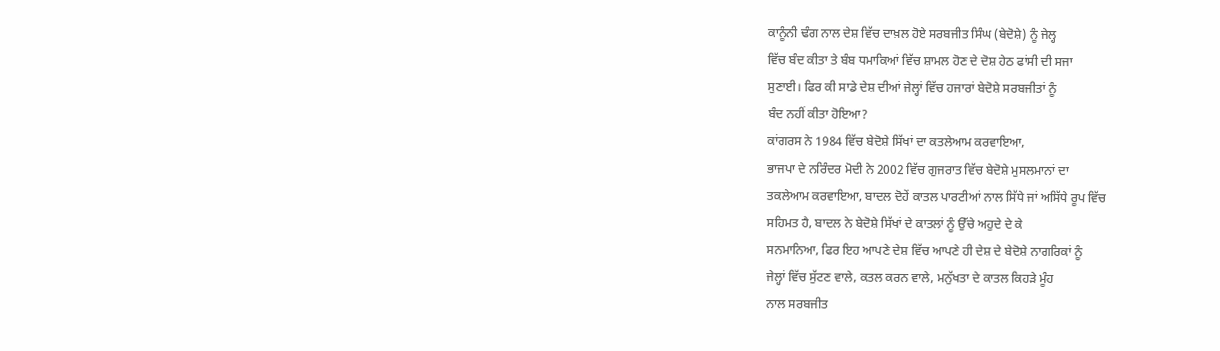ਕਾਨੂੰਨੀ ਢੰਗ ਨਾਲ ਦੇਸ਼ ਵਿੱਚ ਦਾਖ਼ਲ ਹੋਏ ਸਰਬਜੀਤ ਸਿੰਘ (ਬੇਦੋਸ਼ੇ) ਨੂੰ ਜੇਲ੍ਹ
ਵਿੱਚ ਬੰਦ ਕੀਤਾ ਤੇ ਬੰਬ ਧਮਾਕਿਆਂ ਵਿੱਚ ਸ਼ਾਮਲ ਹੋਣ ਦੇ ਦੋਸ਼ ਹੇਠ ਫਾਂਸੀ ਦੀ ਸਜਾ
ਸੁਣਾਈ। ਫਿਰ ਕੀ ਸਾਡੇ ਦੇਸ਼ ਦੀਆਂ ਜੇਲ੍ਹਾਂ ਵਿੱਚ ਹਜਾਰਾਂ ਬੇਦੋਸ਼ੇ ਸਰਬਜੀਤਾਂ ਨੂੰ
ਬੰਦ ਨਹੀਂ ਕੀਤਾ ਹੋਇਆ?
ਕਾਂਗਰਸ ਨੇ 1984 ਵਿੱਚ ਬੇਦੋਸ਼ੇ ਸਿੱਖਾਂ ਦਾ ਕਤਲੇਆਮ ਕਰਵਾਇਆ,
ਭਾਜਪਾ ਦੇ ਨਰਿੰਦਰ ਮੋਦੀ ਨੇ 2002 ਵਿੱਚ ਗੁਜਰਾਤ ਵਿੱਚ ਬੇਦੋਸ਼ੇ ਮੁਸਲਮਾਨਾਂ ਦਾ
ਤਕਲੇਆਮ ਕਰਵਾਇਆ, ਬਾਦਲ ਦੋਹੇਂ ਕਾਤਲ ਪਾਰਟੀਆਂ ਨਾਲ ਸਿੱਧੇ ਜਾਂ ਅਸਿੱਧੇ ਰੂਪ ਵਿੱਚ
ਸਹਿਮਤ ਹੈ, ਬਾਦਲ ਨੇ ਬੇਦੋਸ਼ੇ ਸਿੱਖਾਂ ਦੇ ਕਾਤਲਾਂ ਨੂੰ ਉੱਚੇ ਅਹੁਦੇ ਦੇ ਕੇ
ਸਨਮਾਨਿਆ, ਫਿਰ ਇਹ ਆਪਣੇ ਦੇਸ਼ ਵਿੱਚ ਆਪਣੇ ਹੀ ਦੇਸ਼ ਦੇ ਬੇਦੋਸ਼ੇ ਨਾਗਰਿਕਾਂ ਨੂੰ
ਜੇਲ੍ਹਾਂ ਵਿੱਚ ਸੁੱਟਣ ਵਾਲੇ, ਕਤਲ ਕਰਨ ਵਾਲੇ, ਮਨੁੱਖਤਾ ਦੇ ਕਾਤਲ ਕਿਹੜੇ ਮੂੰਹ
ਨਾਲ ਸਰਬਜੀਤ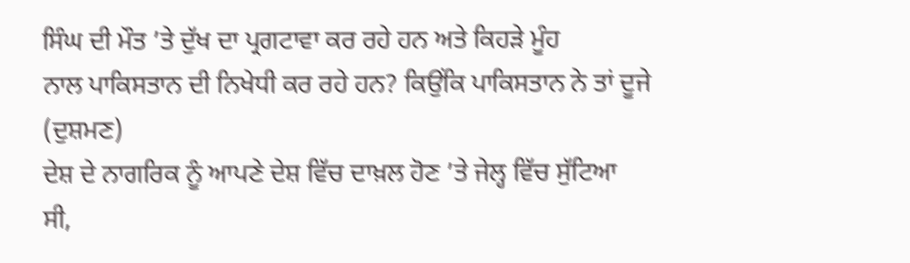ਸਿੰਘ ਦੀ ਮੌਤ ’ਤੇ ਦੁੱਖ ਦਾ ਪ੍ਰਗਟਾਵਾ ਕਰ ਰਹੇ ਹਨ ਅਤੇ ਕਿਹੜੇ ਮੂੰਹ
ਨਾਲ ਪਾਕਿਸਤਾਨ ਦੀ ਨਿਖੇਧੀ ਕਰ ਰਹੇ ਹਨ? ਕਿਉਂਕਿ ਪਾਕਿਸਤਾਨ ਨੇ ਤਾਂ ਦੂਜੇ (ਦੁਸ਼ਮਣ)
ਦੇਸ਼ ਦੇ ਨਾਗਰਿਕ ਨੂੰ ਆਪਣੇ ਦੇਸ਼ ਵਿੱਚ ਦਾਖ਼ਲ ਹੋਣ ’ਤੇ ਜੇਲ੍ਹ ਵਿੱਚ ਸੁੱਟਿਆ ਸੀ,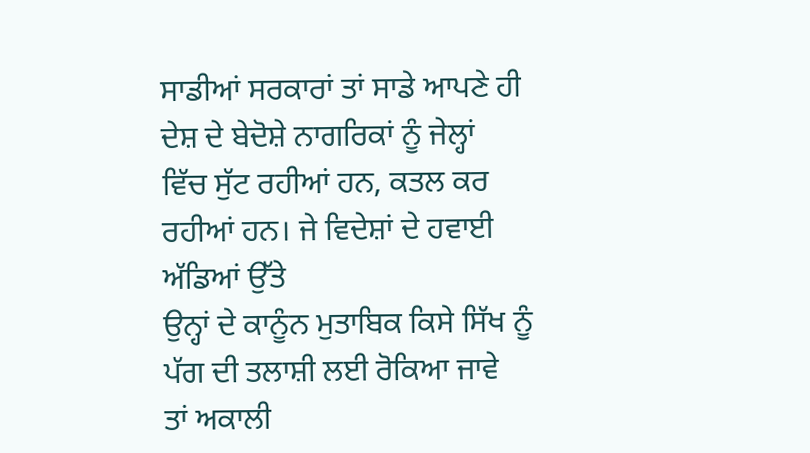ਸਾਡੀਆਂ ਸਰਕਾਰਾਂ ਤਾਂ ਸਾਡੇ ਆਪਣੇ ਹੀ ਦੇਸ਼ ਦੇ ਬੇਦੋਸ਼ੇ ਨਾਗਰਿਕਾਂ ਨੂੰ ਜੇਲ੍ਹਾਂ
ਵਿੱਚ ਸੁੱਟ ਰਹੀਆਂ ਹਨ, ਕਤਲ ਕਰ ਰਹੀਆਂ ਹਨ। ਜੇ ਵਿਦੇਸ਼ਾਂ ਦੇ ਹਵਾਈ ਅੱਡਿਆਂ ਉੱਤੇ
ਉਨ੍ਹਾਂ ਦੇ ਕਾਨੂੰਨ ਮੁਤਾਬਿਕ ਕਿਸੇ ਸਿੱਖ ਨੂੰ ਪੱਗ ਦੀ ਤਲਾਸ਼ੀ ਲਈ ਰੋਕਿਆ ਜਾਵੇ
ਤਾਂ ਅਕਾਲੀ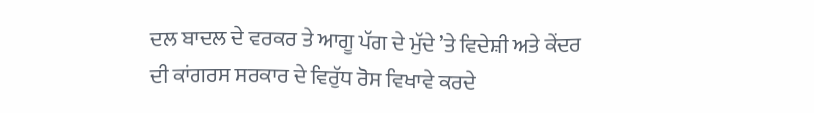ਦਲ ਬਾਦਲ ਦੇ ਵਰਕਰ ਤੇ ਆਗੂ ਪੱਗ ਦੇ ਮੁੱਦੇ ’ਤੇ ਵਿਦੇਸ਼ੀ ਅਤੇ ਕੇਂਦਰ
ਦੀ ਕਾਂਗਰਸ ਸਰਕਾਰ ਦੇ ਵਿਰੁੱਧ ਰੋਸ ਵਿਖਾਵੇ ਕਰਦੇ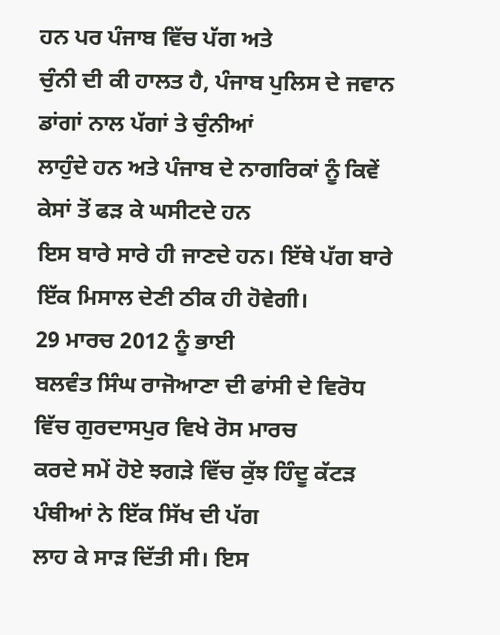ਹਨ ਪਰ ਪੰਜਾਬ ਵਿੱਚ ਪੱਗ ਅਤੇ
ਚੁੰਨੀ ਦੀ ਕੀ ਹਾਲਤ ਹੈ, ਪੰਜਾਬ ਪੁਲਿਸ ਦੇ ਜਵਾਨ ਡਾਂਗਾਂ ਨਾਲ ਪੱਗਾਂ ਤੇ ਚੁੰਨੀਆਂ
ਲਾਹੁੰਦੇ ਹਨ ਅਤੇ ਪੰਜਾਬ ਦੇ ਨਾਗਰਿਕਾਂ ਨੂੰ ਕਿਵੇਂ ਕੇਸਾਂ ਤੋਂ ਫੜ ਕੇ ਘਸੀਟਦੇ ਹਨ
ਇਸ ਬਾਰੇ ਸਾਰੇ ਹੀ ਜਾਣਦੇ ਹਨ। ਇੱਥੇ ਪੱਗ ਬਾਰੇ ਇੱਕ ਮਿਸਾਲ ਦੇਣੀ ਠੀਕ ਹੀ ਹੋਵੇਗੀ।
29 ਮਾਰਚ 2012 ਨੂੰ ਭਾਈ
ਬਲਵੰਤ ਸਿੰਘ ਰਾਜੋਆਣਾ ਦੀ ਫਾਂਸੀ ਦੇ ਵਿਰੋਧ ਵਿੱਚ ਗੁਰਦਾਸਪੁਰ ਵਿਖੇ ਰੋਸ ਮਾਰਚ
ਕਰਦੇ ਸਮੇਂ ਹੋਏ ਝਗੜੇ ਵਿੱਚ ਕੁੱਝ ਹਿੰਦੂ ਕੱਟੜ ਪੰਥੀਆਂ ਨੇ ਇੱਕ ਸਿੱਖ ਦੀ ਪੱਗ
ਲਾਹ ਕੇ ਸਾੜ ਦਿੱਤੀ ਸੀ। ਇਸ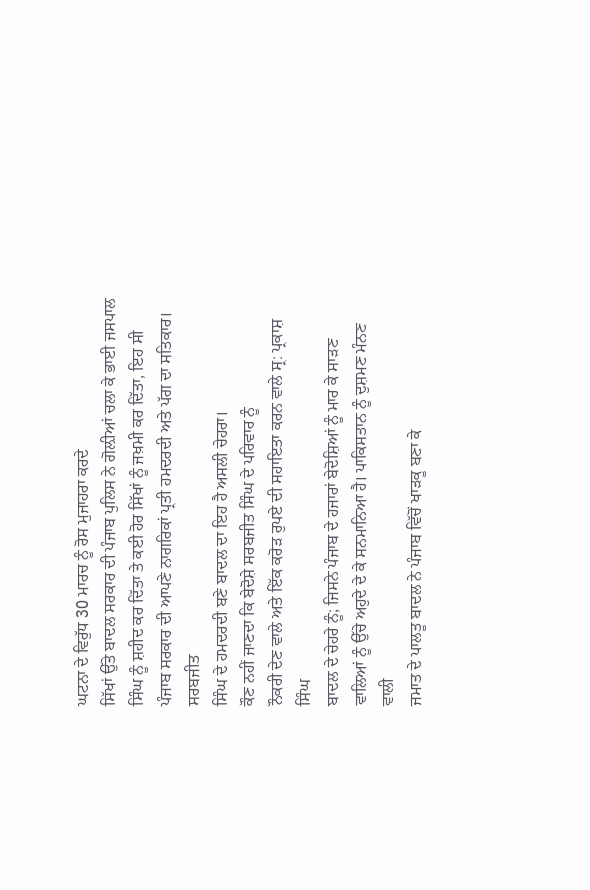ਘਟਨਾ ਦੇ ਵਿਰੁੱਧ 30 ਮਾਰਚ ਨੂੰ ਰੋਸ ਮੁਜਾਹਰਾ ਕਰਦੇ
ਸਿੱਖਾਂ ਉੱਤੇ ਬਾਦਲ ਸਰਕਾਰ ਦੀ ਪੰਜਾਬ ਪੁਲਿਸ ਨੇ ਗੋਲ਼ੀਆਂ ਚਲਾ ਕੇ ਭਾਈ ਜਸਪਾਲ
ਸਿੰਘ ਨੂੰ ਸ਼ਹੀਦ ਕਰ ਦਿੱਤਾ ਤੇ ਕਈ ਹੋਰ ਸਿੱਖਾਂ ਨੂੰ ਜਖ਼ਮੀ ਕਰ ਦਿੱਤਾ, ਇਹ ਸੀ
ਪੰਜਾਬ ਸਰਕਾਰ ਦੀ ਆਪਣੇ ਨਾਗਰਿਕਾਂ ਪ੍ਰਤੀ ਹਮਦਰਦੀ ਅਤੇ ਪੱਗ ਦਾ ਸਤਿਕਾਰ। ਸਰਬਜੀਤ
ਸਿੰਘ ਦੇ ਹਮਦਰਦੀ ਬਣੇ ਬਾਦਲ ਦਾ ਇਹ ਹੈ ਅਸਲੀ ਚੇਹਰਾ।
ਕੌਣ ਨਹੀਂ ਜਾਣਦਾ ਕਿ ਬੇਦੋਸ਼ੇ ਸਰਬਜੀਤ ਸਿੰਘ ਦੇ ਪਰਿਵਾਰ ਨੂੰ
ਨੌਕਰੀ ਦੇਣ ਵਾਲੇ ਅਤੇ ਇੱਕ ਕਰੋੜ ਰੁਪਏ ਦੀ ਸਹਾਇਤਾ ਕਰਨ ਵਾਲੇ ਸ੍ਰ: ਪ੍ਰਕਾਸ਼ ਸਿੰਘ
ਬਾਦਲ ਦੇ ਚੇਹਰੇ ਨੂੰ; ਜਿਸਨੇ ਪੰਜਾਬ ਦੇ ਹਜਾਰਾਂ ਬੇਦੋਸ਼ਿਆਂ ਨੂੰ ਮਾਰ ਕੇ ਸਾੜਣ
ਵਾਲਿਆਂ ਨੂੰ ਉੱਚੇ ਅਹੁਦੇ ਦੇ ਕੇ ਸਨਮਾਨਿਆ ਹੈ। ਪਾਕਿਸਤਾਨ ਨੂੰ ਦੁਸ਼ਮਣ ਮੰਨਣ ਵਾਲੀ
ਜਮਾਤ ਦੇ ਪਾਲਤੂ ਬਾਦਲ ਨੇ ਪੰਜਾਬ ਵਿੱਚੋਂ ਖਾੜਕੂ ਬਣਾ ਕੇ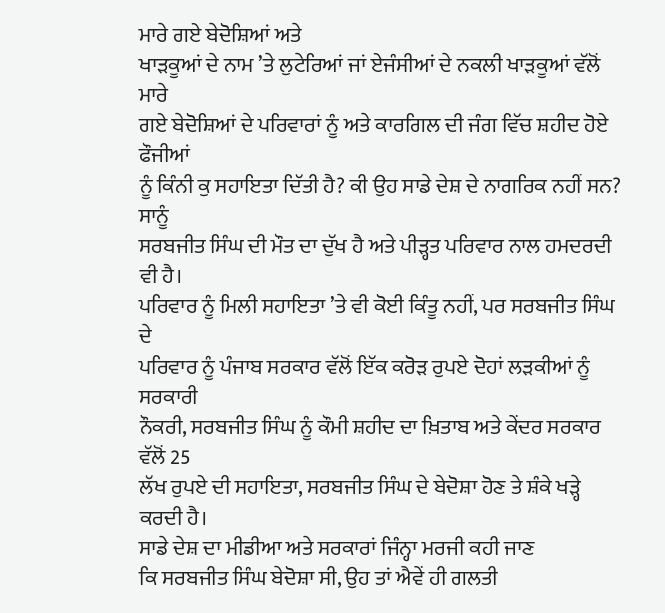ਮਾਰੇ ਗਏ ਬੇਦੋਸ਼ਿਆਂ ਅਤੇ
ਖਾੜਕੂਆਂ ਦੇ ਨਾਮ ’ਤੇ ਲੁਟੇਰਿਆਂ ਜਾਂ ਏਜੰਸੀਆਂ ਦੇ ਨਕਲੀ ਖਾੜਕੂਆਂ ਵੱਲੋਂ ਮਾਰੇ
ਗਏ ਬੇਦੋਸ਼ਿਆਂ ਦੇ ਪਰਿਵਾਰਾਂ ਨੂੰ ਅਤੇ ਕਾਰਗਿਲ ਦੀ ਜੰਗ ਵਿੱਚ ਸ਼ਹੀਦ ਹੋਏ ਫੌਜੀਆਂ
ਨੂੰ ਕਿੰਨੀ ਕੁ ਸਹਾਇਤਾ ਦਿੱਤੀ ਹੈ? ਕੀ ਉਹ ਸਾਡੇ ਦੇਸ਼ ਦੇ ਨਾਗਰਿਕ ਨਹੀਂ ਸਨ? ਸਾਨੂੰ
ਸਰਬਜੀਤ ਸਿੰਘ ਦੀ ਮੌਤ ਦਾ ਦੁੱਖ ਹੈ ਅਤੇ ਪੀੜ੍ਹਤ ਪਰਿਵਾਰ ਨਾਲ ਹਮਦਰਦੀ ਵੀ ਹੈ।
ਪਰਿਵਾਰ ਨੂੰ ਮਿਲੀ ਸਹਾਇਤਾ ’ਤੇ ਵੀ ਕੋਈ ਕਿੰਤੂ ਨਹੀਂ, ਪਰ ਸਰਬਜੀਤ ਸਿੰਘ ਦੇ
ਪਰਿਵਾਰ ਨੂੰ ਪੰਜਾਬ ਸਰਕਾਰ ਵੱਲੋਂ ਇੱਕ ਕਰੋੜ ਰੁਪਏ ਦੋਹਾਂ ਲੜਕੀਆਂ ਨੂੰ ਸਰਕਾਰੀ
ਨੌਕਰੀ, ਸਰਬਜੀਤ ਸਿੰਘ ਨੂੰ ਕੌਮੀ ਸ਼ਹੀਦ ਦਾ ਖ਼ਿਤਾਬ ਅਤੇ ਕੇਂਦਰ ਸਰਕਾਰ ਵੱਲੋਂ 25
ਲੱਖ ਰੁਪਏ ਦੀ ਸਹਾਇਤਾ, ਸਰਬਜੀਤ ਸਿੰਘ ਦੇ ਬੇਦੋਸ਼ਾ ਹੋਣ ਤੇ ਸ਼ੰਕੇ ਖੜ੍ਹੇ ਕਰਦੀ ਹੈ।
ਸਾਡੇ ਦੇਸ਼ ਦਾ ਮੀਡੀਆ ਅਤੇ ਸਰਕਾਰਾਂ ਜਿੰਨ੍ਹਾ ਮਰਜੀ ਕਹੀ ਜਾਣ
ਕਿ ਸਰਬਜੀਤ ਸਿੰਘ ਬੇਦੋਸ਼ਾ ਸੀ, ਉਹ ਤਾਂ ਐਵੇਂ ਹੀ ਗਲਤੀ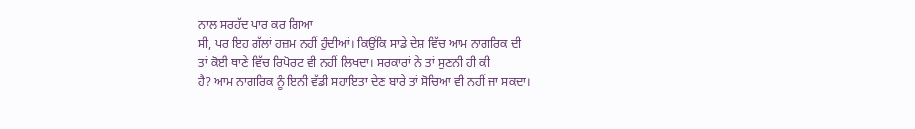ਨਾਲ ਸਰਹੱਦ ਪਾਰ ਕਰ ਗਿਆ
ਸੀ, ਪਰ ਇਹ ਗੱਲਾਂ ਹਜ਼ਮ ਨਹੀਂ ਹੁੰਦੀਆਂ। ਕਿਉਂਕਿ ਸਾਡੇ ਦੇਸ਼ ਵਿੱਚ ਆਮ ਨਾਗਰਿਕ ਦੀ
ਤਾਂ ਕੋਈ ਥਾਣੇ ਵਿੱਚ ਰਿਪੋਰਟ ਵੀ ਨਹੀਂ ਲਿਖਦਾ। ਸਰਕਾਰਾਂ ਨੇ ਤਾਂ ਸੁਣਨੀ ਹੀ ਕੀ
ਹੈ? ਆਮ ਨਾਗਰਿਕ ਨੂੰ ਇਨੀ ਵੱਡੀ ਸਹਾਇਤਾ ਦੇਣ ਬਾਰੇ ਤਾਂ ਸੋਚਿਆ ਵੀ ਨਹੀਂ ਜਾ ਸਕਦਾ।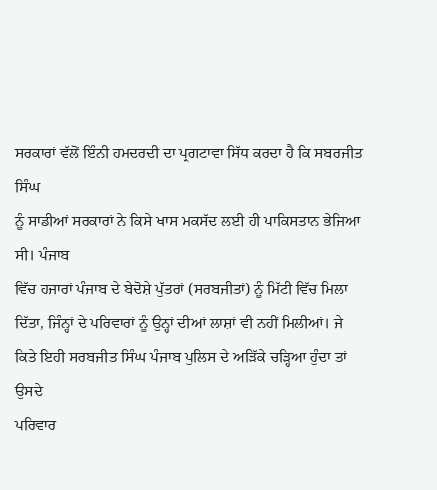ਸਰਕਾਰਾਂ ਵੱਲੋਂ ਇੰਨੀ ਹਮਦਰਦੀ ਦਾ ਪ੍ਰਗਟਾਵਾ ਸਿੱਧ ਕਰਦਾ ਹੈ ਕਿ ਸਬਰਜੀਤ ਸਿੰਘ
ਨੂੰ ਸਾਡੀਆਂ ਸਰਕਾਰਾਂ ਨੇ ਕਿਸੇ ਖਾਸ ਮਕਸੱਦ ਲਈ ਹੀ ਪਾਕਿਸਤਾਨ ਭੇਜਿਆ ਸੀ। ਪੰਜਾਬ
ਵਿੱਚ ਹਜਾਰਾਂ ਪੰਜਾਬ ਦੇ ਬੇਦੋਸ਼ੇ ਪੁੱਤਰਾਂ (ਸਰਬਜੀਤਾਂ) ਨੂੰ ਮਿੱਟੀ ਵਿੱਚ ਮਿਲਾ
ਦਿੱਤਾ, ਜਿੰਨ੍ਹਾਂ ਦੇ ਪਰਿਵਾਰਾਂ ਨੂੰ ਉਨ੍ਹਾਂ ਦੀਆਂ ਲਾਸ਼ਾਂ ਵੀ ਨਹੀਂ ਮਿਲੀਆਂ। ਜੇ
ਕਿਤੇ ਇਹੀ ਸਰਬਜੀਤ ਸਿੰਘ ਪੰਜਾਬ ਪੁਲਿਸ ਦੇ ਅੜਿੱਕੇ ਚੜ੍ਹਿਆ ਹੁੰਦਾ ਤਾਂ ਉਸਦੇ
ਪਰਿਵਾਰ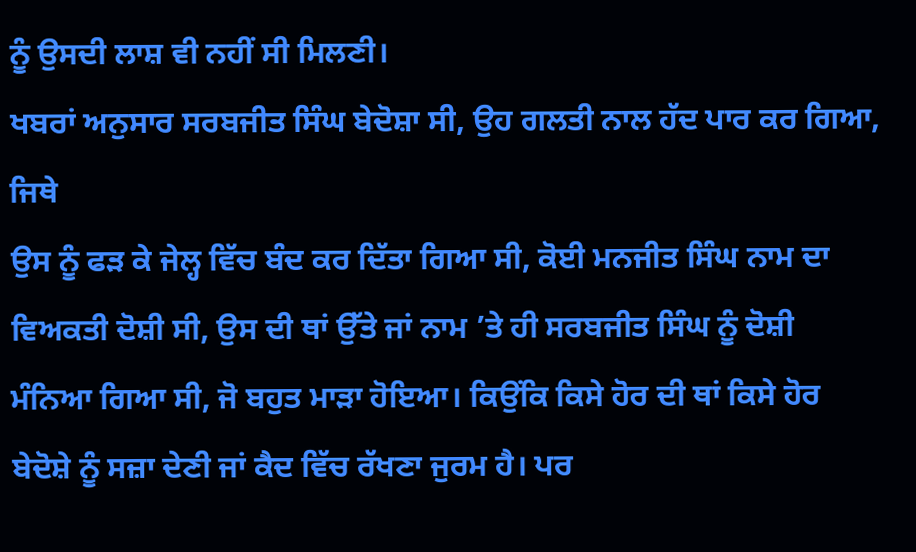ਨੂੰ ਉਸਦੀ ਲਾਸ਼ ਵੀ ਨਹੀਂ ਸੀ ਮਿਲਣੀ।
ਖਬਰਾਂ ਅਨੁਸਾਰ ਸਰਬਜੀਤ ਸਿੰਘ ਬੇਦੋਸ਼ਾ ਸੀ, ਉਹ ਗਲਤੀ ਨਾਲ ਹੱਦ ਪਾਰ ਕਰ ਗਿਆ, ਜਿਥੇ
ਉਸ ਨੂੰ ਫੜ ਕੇ ਜੇਲ੍ਹ ਵਿੱਚ ਬੰਦ ਕਰ ਦਿੱਤਾ ਗਿਆ ਸੀ, ਕੋਈ ਮਨਜੀਤ ਸਿੰਘ ਨਾਮ ਦਾ
ਵਿਅਕਤੀ ਦੋਸ਼ੀ ਸੀ, ਉਸ ਦੀ ਥਾਂ ਉੱਤੇ ਜਾਂ ਨਾਮ ’ਤੇ ਹੀ ਸਰਬਜੀਤ ਸਿੰਘ ਨੂੰ ਦੋਸ਼ੀ
ਮੰਨਿਆ ਗਿਆ ਸੀ, ਜੋ ਬਹੁਤ ਮਾੜਾ ਹੋਇਆ। ਕਿਉਂਕਿ ਕਿਸੇ ਹੋਰ ਦੀ ਥਾਂ ਕਿਸੇ ਹੋਰ
ਬੇਦੋਸ਼ੇ ਨੂੰ ਸਜ਼ਾ ਦੇਣੀ ਜਾਂ ਕੈਦ ਵਿੱਚ ਰੱਖਣਾ ਜੁਰਮ ਹੈ। ਪਰ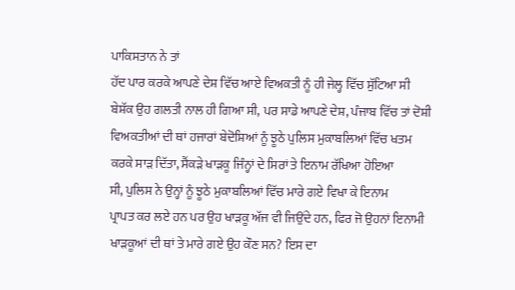ਪਾਕਿਸਤਾਨ ਨੇ ਤਾਂ
ਹੱਦ ਪਾਰ ਕਰਕੇ ਆਪਣੇ ਦੇਸ਼ ਵਿੱਚ ਆਏ ਵਿਅਕਤੀ ਨੂੰ ਹੀ ਜੇਲ੍ਹ ਵਿੱਚ ਸੁੱਟਿਆ ਸੀ
ਬੇਸ਼ੱਕ ਉਹ ਗਲਤੀ ਨਾਲ ਹੀ ਗਿਆ ਸੀ, ਪਰ ਸਾਡੇ ਆਪਣੇ ਦੇਸ਼, ਪੰਜਾਬ ਵਿੱਚ ਤਾਂ ਦੋਸ਼ੀ
ਵਿਅਕਤੀਆਂ ਦੀ ਥਾਂ ਹਜਾਰਾਂ ਬੇਦੋਸ਼ਿਆਂ ਨੂੰ ਝੂਠੇ ਪੁਲਿਸ ਮੁਕਾਬਲਿਆਂ ਵਿੱਚ ਖਤਮ
ਕਰਕੇ ਸਾੜ ਦਿੱਤਾ, ਸੈਂਕੜੇ ਖਾੜਕੂ ਜਿੰਨ੍ਹਾਂ ਦੇ ਸਿਰਾਂ ਤੇ ਇਨਾਮ ਰੱਖਿਆ ਹੋਇਆ
ਸੀ, ਪੁਲਿਸ ਨੇ ਉਨ੍ਹਾਂ ਨੂੰ ਝੂਠੇ ਮੁਕਾਬਲਿਆਂ ਵਿੱਚ ਮਾਰੇ ਗਏ ਵਿਖਾ ਕੇ ਇਨਾਮ
ਪ੍ਰਾਪਤ ਕਰ ਲਏ ਹਨ ਪਰ ਉਹ ਖਾੜਕੂ ਅੱਜ ਵੀ ਜਿਉਂਦੇ ਹਨ, ਫਿਰ ਜੋ ਉਹਨਾਂ ਇਨਾਮੀ
ਖਾੜਕੂਆਂ ਦੀ ਥਾਂ ਤੇ ਮਾਰੇ ਗਏ ਉਹ ਕੌਣ ਸਨ? ਇਸ ਦਾ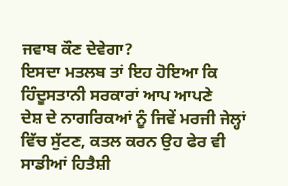ਜਵਾਬ ਕੌਣ ਦੇਵੇਗਾ?
ਇਸਦਾ ਮਤਲਬ ਤਾਂ ਇਹ ਹੋਇਆ ਕਿ ਹਿੰਦੂਸਤਾਨੀ ਸਰਕਾਰਾਂ ਆਪ ਆਪਣੇ
ਦੇਸ਼ ਦੇ ਨਾਗਰਿਕਆਂ ਨੂੰ ਜਿਵੇਂ ਮਰਜੀ ਜੇਲ੍ਹਾਂ ਵਿੱਚ ਸੁੱਟਣ, ਕਤਲ ਕਰਨ ਉਹ ਫੇਰ ਵੀ
ਸਾਡੀਆਂ ਹਿਤੈਸ਼ੀ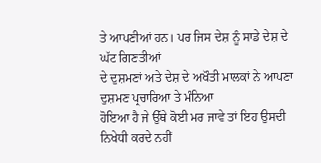ਤੇ ਆਪਣੀਆਂ ਹਨ। ਪਰ ਜਿਸ ਦੇਸ਼ ਨੂੰ ਸਾਡੇ ਦੇਸ਼ ਦੇ ਘੱਟ ਗਿਣਤੀਆਂ
ਦੇ ਦੁਸ਼ਮਣਾਂ ਅਤੇ ਦੇਸ਼ ਦੇ ਅਖੌਤੀ ਮਾਲਕਾਂ ਨੇ ਆਪਣਾ ਦੁਸ਼ਮਣ ਪ੍ਰਚਾਰਿਆ ਤੇ ਮੰਨਿਆ
ਹੋਇਆ ਹੈ ਜੇ ਉੱਥੇ ਕੋਈ ਮਰ ਜਾਵੇ ਤਾਂ ਇਹ ਉਸਦੀ ਨਿਖੇਧੀ ਕਰਦੇ ਨਹੀਂ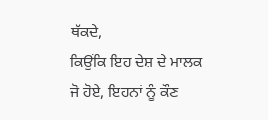ਥੱਕਦੇ,
ਕਿਉਂਕਿ ਇਹ ਦੇਸ਼ ਦੇ ਮਾਲਕ ਜੋ ਹੋਏ, ਇਹਨਾਂ ਨੂੰ ਕੌਣ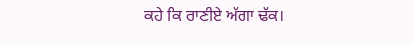ਕਹੇ ਕਿ ਰਾਣੀਏ ਅੱਗਾ ਢੱਕ।